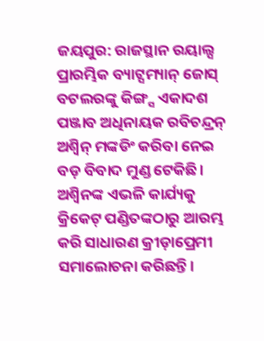ଜୟପୁର: ରାଜସ୍ଥାନ ରୟାଲ୍ସ ପ୍ରାରମ୍ଭିକ ବ୍ୟାଟ୍ସମ୍ୟାନ୍ ଜୋସ୍ ବଟଲରଙ୍କୁ କିଙ୍ଗ୍ସ ଏକାଦଶ ପଞ୍ଜାବ ଅଧିନାୟକ ରବିଚନ୍ଦ୍ରନ୍ ଅଶ୍ବିନ୍ ମଙ୍କଡିଂ କରିବା ନେଇ ବଡ଼ ବିବାଦ ମୁଣ୍ଡ ଟେକିଛି। ଅଶ୍ବିନଙ୍କ ଏଭଳି କାର୍ଯ୍ୟକୁ କ୍ରିକେଟ୍ ପଣ୍ଡିତଙ୍କଠାରୁ ଆରମ୍ଭ କରି ସାଧାରଣ କ୍ରୀଡ଼ାପ୍ରେମୀ ସମାଲୋଚନା କରିଛନ୍ତି।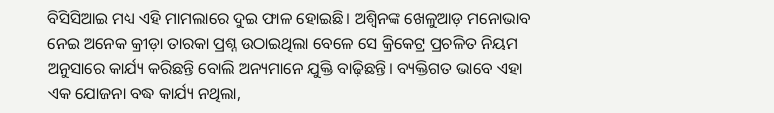ବିସିସିଆଇ ମଧ୍ୟ ଏହି ମାମଲାରେ ଦୁଇ ଫାଳ ହୋଇଛି। ଅଶ୍ବିନଙ୍କ ଖେଳୁଆଡ଼ ମନୋଭାବ ନେଇ ଅନେକ କ୍ରୀଡ଼ା ତାରକା ପ୍ରଶ୍ନ ଉଠାଇଥିଲା ବେଳେ ସେ କ୍ରିକେଟ୍ର ପ୍ରଚଳିତ ନିୟମ ଅନୁସାରେ କାର୍ଯ୍ୟ କରିଛନ୍ତି ବୋଲି ଅନ୍ୟମାନେ ଯୁକ୍ତି ବାଢ଼ିଛନ୍ତି। ବ୍ୟକ୍ତିଗତ ଭାବେ ଏହା ଏକ ଯୋଜନା ବଦ୍ଧ କାର୍ଯ୍ୟ ନଥିଲା,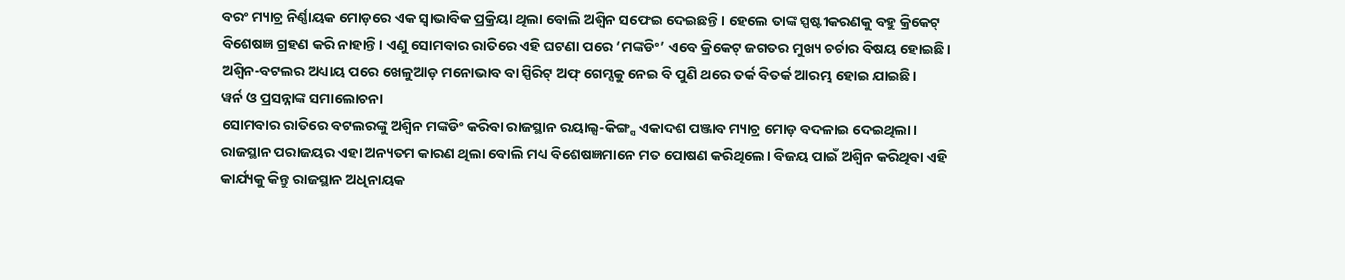ବରଂ ମ୍ୟାଚ୍ର ନିର୍ଣ୍ଣାୟକ ମୋଡ଼ରେ ଏକ ସ୍ବାଭାବିକ ପ୍ରକ୍ରିୟା ଥିଲା ବୋଲି ଅଶ୍ବିନ ସଫେଇ ଦେଇଛନ୍ତି। ହେଲେ ତାଙ୍କ ସ୍ପଷ୍ଟୀକରଣକୁ ବହୁ କ୍ରିକେଟ୍ ବିଶେଷଜ୍ଞ ଗ୍ରହଣ କରି ନାହାନ୍ତି। ଏଣୁ ସୋମବାର ରାତିରେ ଏହି ଘଟଣା ପରେ ‘ମଙ୍କଡିଂ’ ଏବେ କ୍ରିକେଟ୍ ଜଗତର ମୁଖ୍ୟ ଚର୍ଚାର ବିଷୟ ହୋଇଛି। ଅଶ୍ବିନ-ବଟଲର ଅଧ୍ୟାୟ ପରେ ଖେଳୁଆଡ଼ ମନୋଭାବ ବା ସ୍ପିରିଟ୍ ଅଫ୍ ଗେମ୍ସକୁ ନେଇ ବି ପୁଣି ଥରେ ତର୍କ ବିତର୍କ ଆରମ୍ଭ ହୋଇ ଯାଇଛି।
ୱର୍ନ ଓ ପ୍ରସନ୍ନାଙ୍କ ସମାଲୋଚନା
ସୋମବାର ରାତିରେ ବଟଲରଙ୍କୁ ଅଶ୍ବିନ ମଙ୍କଡିଂ କରିବା ରାଜସ୍ଥାନ ରୟାଲ୍ସ-କିଙ୍ଗ୍ସ ଏକାଦଶ ପଞ୍ଜାବ ମ୍ୟାଚ୍ର ମୋଡ଼ ବଦଳାଇ ଦେଇଥିଲା। ରାଜସ୍ଥାନ ପରାଜୟର ଏହା ଅନ୍ୟତମ କାରଣ ଥିଲା ବୋଲି ମଧ୍ୟ ବିଶେଷଜ୍ଞମାନେ ମତ ପୋଷଣ କରିଥିଲେ। ବିଜୟ ପାଇଁ ଅଶ୍ବିନ କରିଥିବା ଏହି କାର୍ଯ୍ୟକୁ କିନ୍ତୁ ରାଜସ୍ଥାନ ଅଧିନାୟକ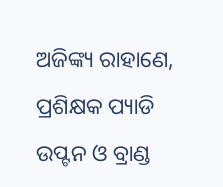ଅଜିଙ୍କ୍ୟ ରାହାଣେ, ପ୍ରଶିକ୍ଷକ ପ୍ୟାଡି ଉପ୍ଟନ ଓ ବ୍ରାଣ୍ଡ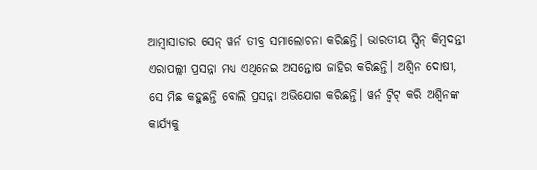ଆମ୍ବାସାଡାର ସେନ୍ ୱର୍ନ ତୀବ୍ର ସମାଲୋଚନା କରିଛନ୍ତି। ଭାରତୀୟ ସ୍ପିନ୍ କିମ୍ବଦନ୍ତୀ ଏରାପଲ୍ଲୀ ପ୍ରସନ୍ନା ମଧ୍ୟ ଏଥିନେଇ ଅସନ୍ତୋଷ ଜାହିର କରିଛନ୍ତି। ଅଶ୍ବିନ ଦୋଷୀ, ସେ ମିଛ କହୁଛନ୍ତି ବୋଲି ପ୍ରସନ୍ନା ଅଭିଯୋଗ କରିଛନ୍ତି। ୱର୍ନ ଟ୍ବିଟ୍ କରି ଅଶ୍ବିନଙ୍କ କାର୍ଯ୍ୟକୁ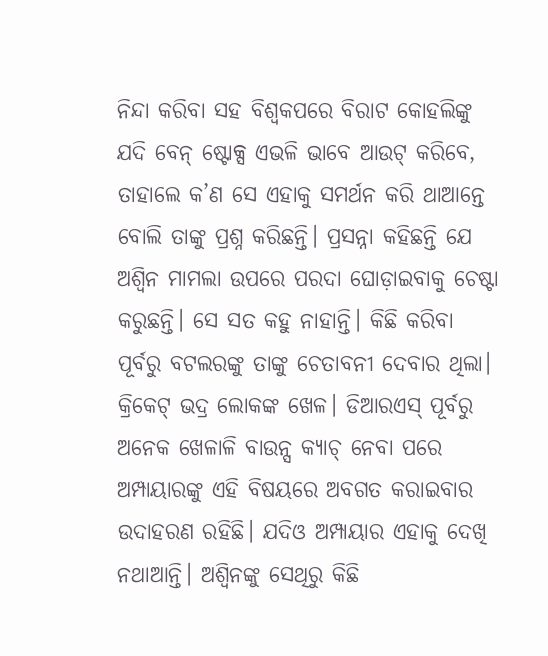ନିନ୍ଦା କରିବା ସହ ବିଶ୍ବକପରେ ବିରାଟ କୋହଲିଙ୍କୁ ଯଦି ବେନ୍ ଷ୍ଟୋକ୍ସ ଏଭଳି ଭାବେ ଆଉଟ୍ କରିବେ, ତାହାଲେ କ’ଣ ସେ ଏହାକୁ ସମର୍ଥନ କରି ଥାଆନ୍ତେ ବୋଲି ତାଙ୍କୁ ପ୍ରଶ୍ନ କରିଛନ୍ତି। ପ୍ରସନ୍ନା କହିଛନ୍ତି ଯେ ଅଶ୍ବିନ ମାମଲା ଉପରେ ପରଦା ଘୋଡ଼ାଇବାକୁ ଚେଷ୍ଟା କରୁଛନ୍ତି। ସେ ସତ କହୁ ନାହାନ୍ତି। କିଛି କରିବା ପୂର୍ବରୁ ବଟଲରଙ୍କୁ ତାଙ୍କୁ ଚେତାବନୀ ଦେବାର ଥିଲା। କ୍ରିକେଟ୍ ଭଦ୍ର ଲୋକଙ୍କ ଖେଳ। ଡିଆରଏସ୍ ପୂର୍ବରୁ ଅନେକ ଖେଳାଳି ବାଉନ୍ସ କ୍ୟାଚ୍ ନେବା ପରେ ଅମ୍ପାୟାରଙ୍କୁ ଏହି ବିଷୟରେ ଅବଗତ କରାଇବାର ଉଦାହରଣ ରହିଛି। ଯଦିଓ ଅମ୍ପାୟାର ଏହାକୁ ଦେଖି ନଥାଆନ୍ତି। ଅଶ୍ବିନଙ୍କୁ ସେଥିରୁ କିଛି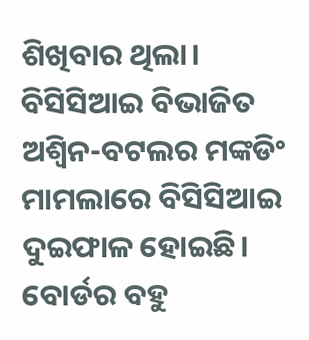ଶିଖିବାର ଥିଲା।
ବିସିସିଆଇ ବିଭାଜିତ
ଅଶ୍ବିନ-ବଟଲର ମଙ୍କଡିଂ ମାମଲାରେ ବିସିସିଆଇ ଦୁଇଫାଳ ହୋଇଛି। ବୋର୍ଡର ବହୁ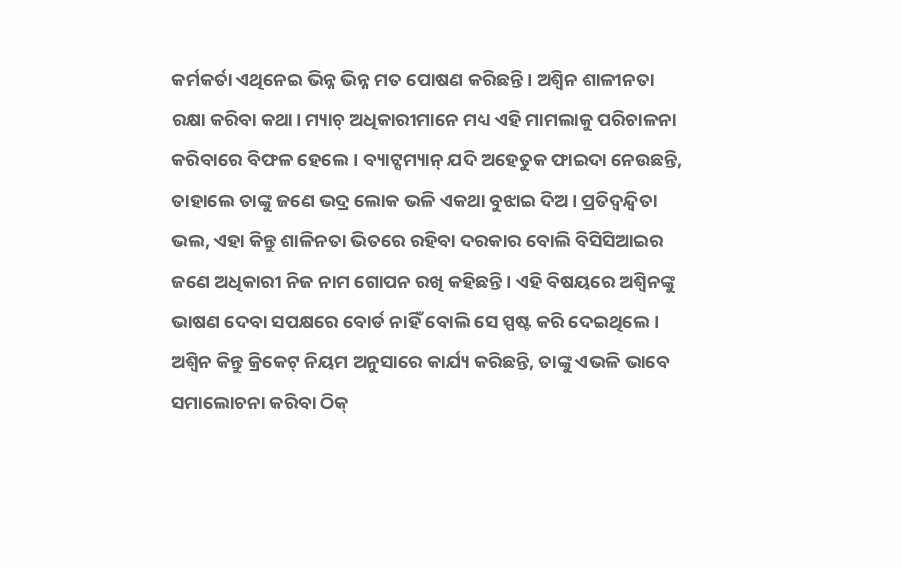କର୍ମକର୍ତା ଏଥିନେଇ ଭିନ୍ନ ଭିନ୍ନ ମତ ପୋଷଣ କରିଛନ୍ତି। ଅଶ୍ବିନ ଶାଳୀନତା ରକ୍ଷା କରିବା କଥା। ମ୍ୟାଚ୍ ଅଧିକାରୀମାନେ ମଧ୍ୟ ଏହି ମାମଲାକୁ ପରିଚାଳନା କରିବାରେ ବିଫଳ ହେଲେ। ବ୍ୟାଟ୍ସମ୍ୟାନ୍ ଯଦି ଅହେତୁକ ଫାଇଦା ନେଉଛନ୍ତି, ତାହାଲେ ତାଙ୍କୁ ଜଣେ ଭଦ୍ର ଲୋକ ଭଳି ଏକଥା ବୁଝାଇ ଦିଅ। ପ୍ରତିଦ୍ବନ୍ଦ୍ବିତା ଭଲ, ଏହା କିନ୍ତୁ ଶାଳିନତା ଭିତରେ ରହିବା ଦରକାର ବୋଲି ବିସିସିଆଇର ଜଣେ ଅଧିକାରୀ ନିଜ ନାମ ଗୋପନ ରଖି କହିଛନ୍ତି। ଏହି ବିଷୟରେ ଅଶ୍ବିନଙ୍କୁ ଭାଷଣ ଦେବା ସପକ୍ଷରେ ବୋର୍ଡ ନାହିଁ ବୋଲି ସେ ସ୍ପଷ୍ଟ କରି ଦେଇଥିଲେ। ଅଶ୍ବିନ କିନ୍ତୁ କ୍ରିକେଟ୍ ନିୟମ ଅନୁସାରେ କାର୍ଯ୍ୟ କରିଛନ୍ତି, ତାଙ୍କୁ ଏଭଳି ଭାବେ ସମାଲୋଚନା କରିବା ଠିକ୍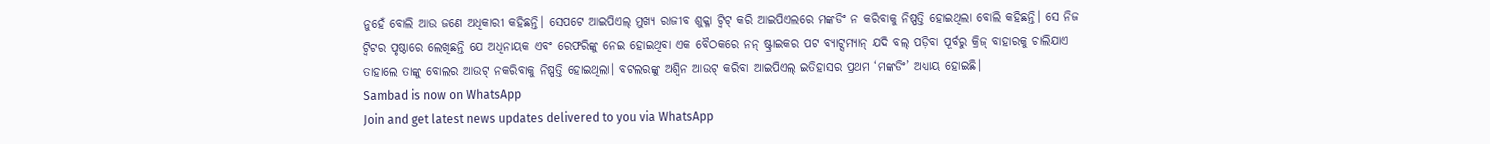ନୁହେଁ ବୋଲି ଆଉ ଜଣେ ଅଧିକାରୀ କହିଛନ୍ତି। ସେପଟେ ଆଇପିଏଲ୍ ମୁଖ୍ୟ ରାଜୀବ ଶୁକ୍ଳା ଟ୍ବିଟ୍ କରି ଆଇପିଏଲରେ ମଙ୍କଡିଂ ନ କରିବାକୁ ନିଷ୍ପତ୍ତି ହୋଇଥିଲା ବୋଲି କହିଛନ୍ତି। ସେ ନିଜ ଟ୍ବିଟର ପୃଷ୍ଠାରେ ଲେଖିଛନ୍ତି ଯେ ଅଧିନାୟକ ଏବଂ ରେଫରିଙ୍କୁ ନେଇ ହୋଇଥିବା ଏକ ବୈଠକରେ ନନ୍ ଷ୍ଟ୍ରାଇକର ପଟ ବ୍ୟାଟ୍ସମ୍ୟାନ୍ ଯଦି ବଲ୍ ପଡ଼ିବା ପୂର୍ବରୁ କ୍ରିଜ୍ ବାହାରକୁ ଚାଲିଯାଏ ତାହାଲେ ତାଙ୍କୁ ବୋଲର ଆଉଟ୍ ନକରିବାକୁ ନିଷ୍ପତ୍ତି ହୋଇଥିଲା। ବଟଲରଙ୍କୁ ଅଶ୍ବିନ ଆଉଟ୍ କରିବା ଆଇପିଏଲ୍ ଇତିହାସର ପ୍ରଥମ ‘ମଙ୍କଡିଂ’ ଅଧ୍ୟାୟ ହୋଇଛି।
Sambad is now on WhatsApp
Join and get latest news updates delivered to you via WhatsApp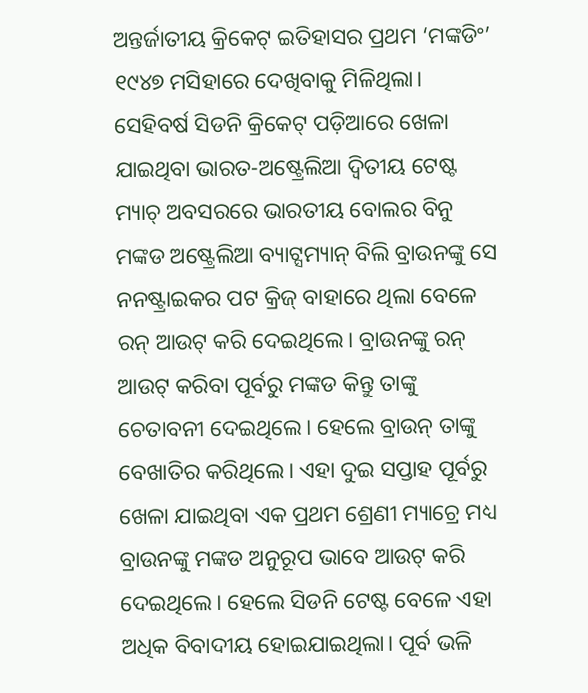ଅନ୍ତର୍ଜାତୀୟ କ୍ରିକେଟ୍ ଇତିହାସର ପ୍ରଥମ ‘ମଙ୍କଡିଂ’ ୧୯୪୭ ମସିହାରେ ଦେଖିବାକୁ ମିଳିଥିଲା। ସେହିବର୍ଷ ସିଡନି କ୍ରିକେଟ୍ ପଡ଼ିଆରେ ଖେଳା ଯାଇଥିବା ଭାରତ-ଅଷ୍ଟ୍ରେଲିଆ ଦ୍ବିତୀୟ ଟେଷ୍ଟ ମ୍ୟାଚ୍ ଅବସରରେ ଭାରତୀୟ ବୋଲର ବିନୁ ମଙ୍କଡ ଅଷ୍ଟ୍ରେଲିଆ ବ୍ୟାଟ୍ସମ୍ୟାନ୍ ବିଲି ବ୍ରାଉନଙ୍କୁ ସେ ନନଷ୍ଟ୍ରାଇକର ପଟ କ୍ରିଜ୍ ବାହାରେ ଥିଲା ବେଳେ ରନ୍ ଆଉଟ୍ କରି ଦେଇଥିଲେ। ବ୍ରାଉନଙ୍କୁ ରନ୍ ଆଉଟ୍ କରିବା ପୂର୍ବରୁ ମଙ୍କଡ କିନ୍ତୁ ତାଙ୍କୁ ଚେତାବନୀ ଦେଇଥିଲେ। ହେଲେ ବ୍ରାଉନ୍ ତାଙ୍କୁ ବେଖାତିର କରିଥିଲେ। ଏହା ଦୁଇ ସପ୍ତାହ ପୂର୍ବରୁ ଖେଳା ଯାଇଥିବା ଏକ ପ୍ରଥମ ଶ୍ରେଣୀ ମ୍ୟାଚ୍ରେ ମଧ୍ୟ ବ୍ରାଉନଙ୍କୁ ମଙ୍କଡ ଅନୁରୂପ ଭାବେ ଆଉଟ୍ କରି ଦେଇଥିଲେ। ହେଲେ ସିଡନି ଟେଷ୍ଟ ବେଳେ ଏହା ଅଧିକ ବିବାଦୀୟ ହୋଇଯାଇଥିଲା। ପୂର୍ବ ଭଳି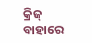କ୍ରିଜ୍ ବାହାରେ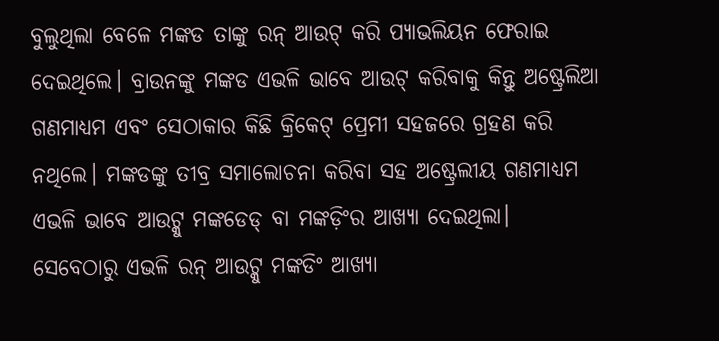ବୁଲୁଥିଲା ବେଳେ ମଙ୍କଡ ତାଙ୍କୁ ରନ୍ ଆଉଟ୍ କରି ପ୍ୟାଭଲିୟନ ଫେରାଇ ଦେଇଥିଲେ। ବ୍ରାଉନଙ୍କୁ ମଙ୍କଡ ଏଭଳି ଭାବେ ଆଉଟ୍ କରିବାକୁ କିନ୍ତୁ ଅଷ୍ଟ୍ରେଲିଆ ଗଣମାଧ୍ୟମ ଏବଂ ସେଠାକାର କିଛି କ୍ରିକେଟ୍ ପ୍ରେମୀ ସହଜରେ ଗ୍ରହଣ କରି ନଥିଲେ। ମଙ୍କଡଙ୍କୁ ତୀବ୍ର ସମାଲୋଚନା କରିବା ସହ ଅଷ୍ଟ୍ରେଲୀୟ ଗଣମାଧ୍ୟମ ଏଭଳି ଭାବେ ଆଉଟ୍କୁ ମଙ୍କଡେଡ୍ ବା ମଙ୍କଡ଼ିଂର ଆଖ୍ୟା ଦେଇଥିଲା। ସେବେଠାରୁ ଏଭଳି ରନ୍ ଆଉଟ୍କୁ ମଙ୍କଡିଂ ଆଖ୍ୟା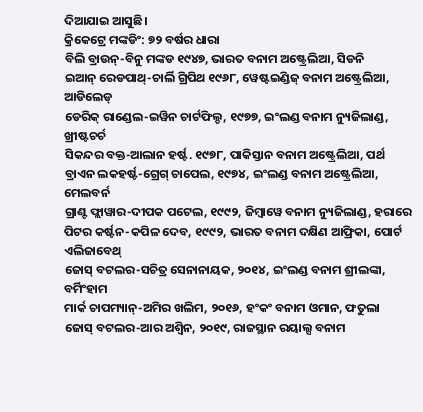ଦିଆଯାଇ ଆସୁଛି।
କ୍ରିକେଟ୍ରେ ମଙ୍କଡିଂ: ୭୨ ବର୍ଷର ଧାରା
ବିଲି ବ୍ରାଉନ୍-ବିନୁ ମଙ୍କଡ ୧୯୪୭, ଭାରତ ବନାମ ଅଷ୍ଟ୍ରେଲିଆ, ସିଡନି
ଇଆନ୍ ରେଡପାଥ୍-ଚାର୍ଲି ଗ୍ରିପିଥ ୧୯୬୮, ୱେଷ୍ଟଇଣ୍ଡିଜ୍ ବନାମ ଅଷ୍ଟ୍ରେଲିଆ, ଆଡିଲେଡ୍
ଡେରିକ୍ ରାଣ୍ଡେଲ-ଇୱିନ ଚାର୍ଟଫିଲ୍ଡ, ୧୯୭୭, ଇଂଲଣ୍ଡ ବନାମ ନ୍ୟୁଜିଲାଣ୍ଡ, ଖ୍ରୀଷ୍ଟଚର୍ଚ
ସିକନ୍ଦର ବକ୍ତ-ଆଲାନ ହର୍ଷ୍ଟ. ୧୯୭୮, ପାକିସ୍ତାନ ବନାମ ଅଷ୍ଟ୍ରେଲିଆ, ପର୍ଥ
ବ୍ରାଏନ ଲକହର୍ଷ୍ଟ-ଗ୍ରେଗ୍ ଚାପେଲ, ୧୯୭୪, ଇଂଲଣ୍ଡ ବନାମ ଅଷ୍ଟ୍ରେଲିଆ, ମେଲବର୍ନ
ଗ୍ରାଣ୍ଟ ଫ୍ଲାୱାର-ଦୀପକ ପଟେଲ, ୧୯୯୨, ଜିମ୍ବାୱେ ବନାମ ନ୍ୟୁଜିଲାଣ୍ଡ, ହରାରେ
ପିଟର କର୍ଷ୍ଟନ-କପିଳ ଦେବ, ୧୯୯୨, ଭାରତ ବନାମ ଦକ୍ଷିଣ ଆଫ୍ରିକା, ପୋର୍ଟ ଏଲିଜାବେଥ୍
ଜୋସ୍ ବଟଲର-ସଚିତ୍ର ସେନାନାୟକ, ୨୦୧୪, ଇଂଲଣ୍ଡ ବନାମ ଶ୍ରୀଲଙ୍କା, ବର୍ମିଂହାମ
ମାର୍କ ଚାପମ୍ୟାନ୍-ଅମିର ଖଲିମ, ୨୦୧୬, ହଂକଂ ବନାମ ଓମାନ, ଫତୁଲା
ଜୋସ୍ ବଟଲର-ଆର ଅଶ୍ବିନ, ୨୦୧୯, ରାଜସ୍ଥାନ ରୟାଲ୍ସ ବନାମ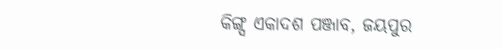କିଙ୍ଗ୍ସ ଏକାଦଶ ପଞ୍ଜାବ, ଜୟପୁର